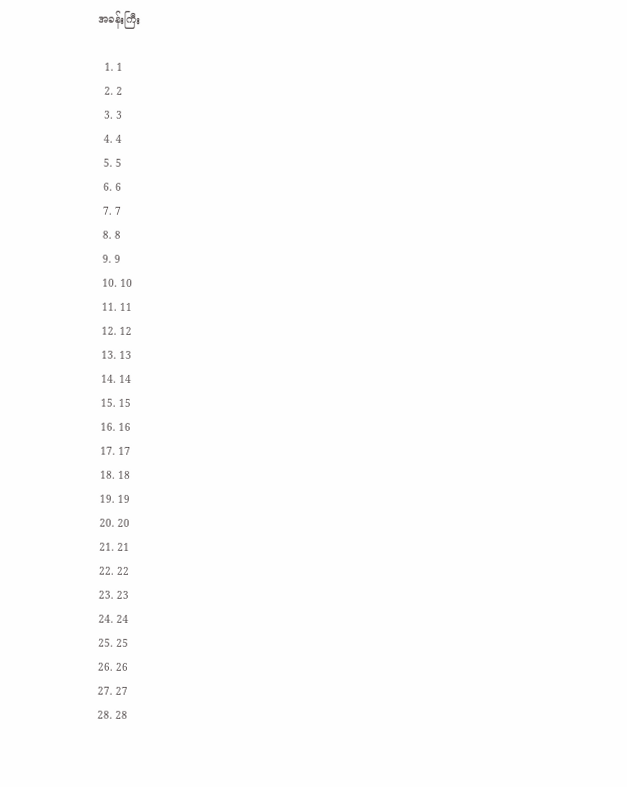အခန်းကြီး

  1. 1
  2. 2
  3. 3
  4. 4
  5. 5
  6. 6
  7. 7
  8. 8
  9. 9
  10. 10
  11. 11
  12. 12
  13. 13
  14. 14
  15. 15
  16. 16
  17. 17
  18. 18
  19. 19
  20. 20
  21. 21
  22. 22
  23. 23
  24. 24
  25. 25
  26. 26
  27. 27
  28. 28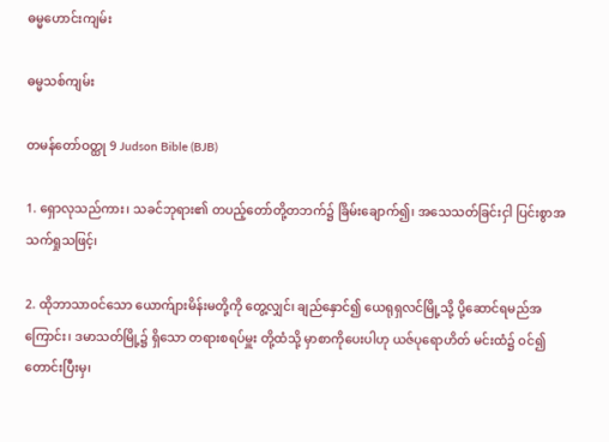ဓမ္မဟောင်း‌ကျမ်း

ဓမ္မသစ်ကျမ်း

တမန်တော်ဝတ္ထု 9 Judson Bible (BJB)

1. ရှောလုသည်ကား၊ သခင်ဘုရား၏ တပည့်တော်တို့တဘက်၌ ခြိမ်းချောက်၍၊ အသေသတ်ခြင်းငှါ ပြင်းစွာအသက်ရှုသဖြင့်၊

2. ထိုဘာသာဝင်သော ယောက်ျားမိန်းမတို့ကို တွေ့လျှင်၊ ချည်နှောင်၍ ယေရုရှလင်မြို့သို့ ပို့ဆောင်ရမည်အကြောင်း၊ ဒမာသတ်မြို့၌ ရှိသော တရားစရပ်မှူး တို့ထံသို့ မှာစာကိုပေးပါဟု ယဇ်ပုရောဟိတ် မင်းထံ၌ ဝင်၍ တောင်းပြီးမှ၊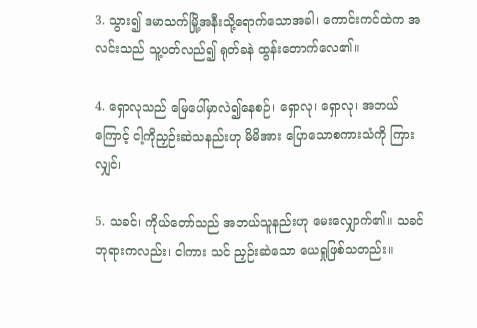3. သွား၍ ဒမာသက်မြို့အနီးသို့ရောက်သောအခါ၊ ကောင်းကင်ထဲက အလင်းသည် သူ့ပတ်လည်၍ ရုတ်ခနဲ ထွန်းတောက်လေ၏။

4. ရှောလုသည် မြေပေါ်မှာလဲ၍နေစဉ်၊ ရှောလု၊ ရှောလု၊ အဘယ်ကြောင့် ငါ့ကိုညှဉ်းဆဲသနည်းဟု မိမိအား ပြောသောစကားသံကို ကြားလျှင်၊

5. သခင်၊ ကိုယ်တော်သည် အဘယ်သူနည်းဟု မေးလျှောက်၏။ သခင်ဘုရားကလည်း၊ ငါကား သင် ညှဉ်းဆဲသော ယေရှုဖြစ်သတည်း။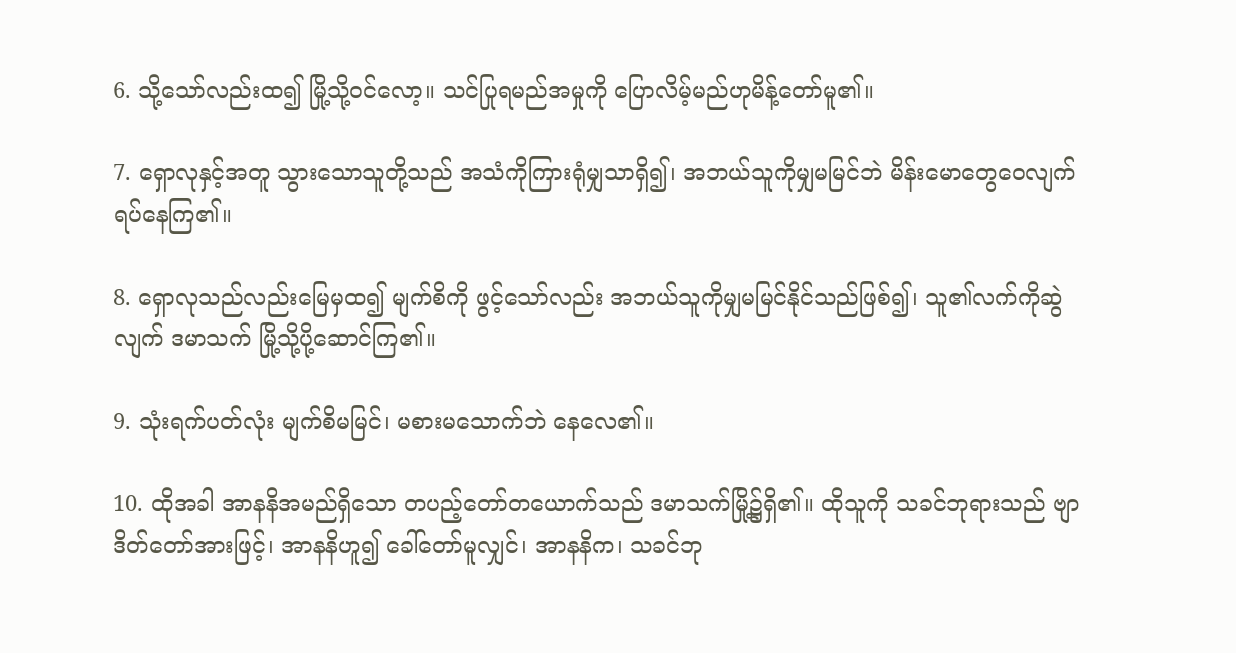6. သို့သော်လည်းထ၍ မြို့သို့ဝင်လော့။ သင်ပြုရမည်အမှုကို ပြောလိမ့်မည်ဟုမိန့်တော်မူ၏။

7. ရှောလုနှင့်အတူ သွားသောသူတို့သည် အသံကိုကြားရုံမျှသာရှိ၍၊ အဘယ်သူကိုမျှမမြင်ဘဲ မိန်းမောတွေဝေလျက်ရပ်နေကြ၏။

8. ရှောလုသည်လည်းမြေမှထ၍ မျက်စိကို ဖွင့်သော်လည်း အဘယ်သူကိုမျှမမြင်နိုင်သည်ဖြစ်၍၊ သူ၏လက်ကိုဆွဲလျက် ဒမာသက် မြို့သို့ပို့ဆောင်ကြ၏။

9. သုံးရက်ပတ်လုံး မျက်စိမမြင်၊ မစားမသောက်ဘဲ နေလေ၏။

10. ထိုအခါ အာနနိအမည်ရှိသော တပည့်တော်တယောက်သည် ဒမာသက်မြို့၌ရှိ၏။ ထိုသူကို သခင်ဘုရားသည် ဗျာဒိတ်တော်အားဖြင့်၊ အာနနိဟူ၍ ခေါ်တော်မူလျှင်၊ အာနနိက၊ သခင်ဘု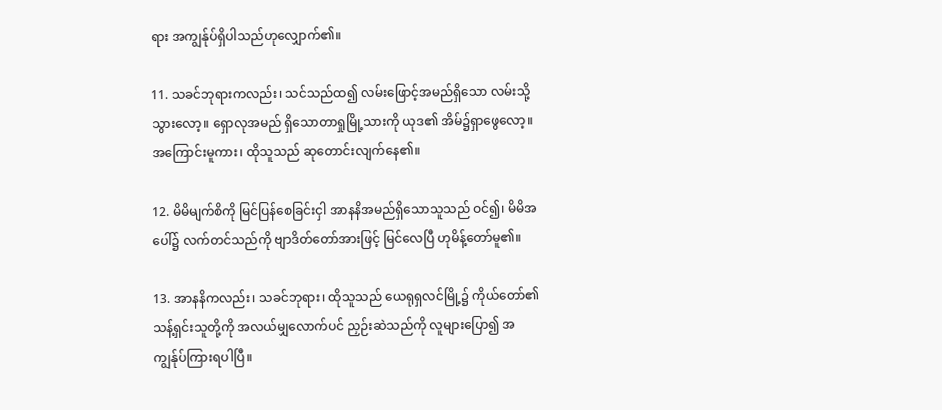ရား အကျွန်ုပ်ရှိပါသည်ဟုလျှောက်၏။

11. သခင်ဘုရားကလည်း၊ သင်သည်ထ၍ လမ်းဖြောင့်အမည်ရှိသော လမ်းသို့သွားလော့။ ရှောလုအမည် ရှိသောတာရှုမြို့သားကို ယုဒ၏ အိမ်၌ရှာဖွေလော့။ အကြောင်းမူကား၊ ထိုသူသည် ဆုတောင်းလျက်နေ၏။

12. မိမိမျက်စိကို မြင်ပြန်စေခြင်းငှါ အာနနိအမည်ရှိသောသူသည် ဝင်၍၊ မိမိအပေါ်၌ လက်တင်သည်ကို ဗျာဒိတ်တော်အားဖြင့် မြင်လေပြီ ဟုမိန့်တော်မူ၏။

13. အာနနိကလည်း၊ သခင်ဘုရား၊ ထိုသူသည် ယေရုရှလင်မြို့၌ ကိုယ်တော်၏ သန့်ရှင်းသူတို့ကို အလယ်မျှလောက်ပင် ညှဉ်းဆဲသည်ကို လူများပြော၍ အကျွန်ုပ်ကြားရပါပြီ။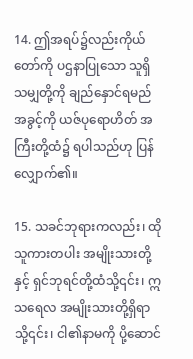14. ဤအရပ်၌လည်းကိုယ်တော်ကို ပဌနာပြုသော သူရှိသမျှတို့ကို ချည်နှောင်ရမည်အခွင့်ကို ယဇ်ပုရောဟိတ် အကြီးတို့ထံ၌ ရပါသည်ဟု ပြန်လျှောက်၏။

15. သခင်ဘုရားကလည်း၊ ထိုသူကားတပါး အမျိုးသားတို့နှင့် ရှင်ဘုရင်တို့ထံသို့၎င်း၊ ဣသရေလ အမျိုးသားတို့ရှိရာသို့၎င်း၊ ငါ၏နာမကို ပို့ဆောင်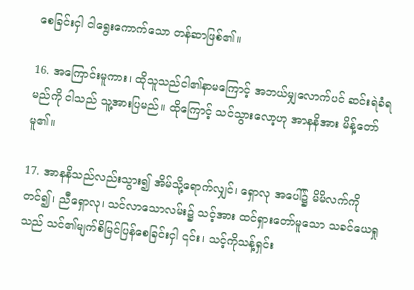စေခြင်းငှါ ငါရွေးကောက်သော တန်ဆာဖြစ်၏။

16. အကြောင်းမူကား၊ ထိုသူသည်ငါ၏နာမကြောင့် အဘယ်မျှလောက်ပင် ဆင်းရဲခံရမည်ကို ငါသည် သူ့အားပြမည်။ ထိုကြောင့် သင်သွားလော့ဟု အာနနိအား မိန့်တော်မူ၏။

17. အာနနိသည်လည်းသွား၍ အိမ်သို့ရောက်လျှင်၊ ရှောလု အပေါ်၌ မိမိလက်ကိုတင်၍၊ ညီရှောလု၊ သင်လာသောလမ်း၌ သင့်အား ထင်ရှားတော်မူသော သခင်ယေရှုသည် သင်၏မျက်စိမြင်ပြန်စေခြင်းငှါ ၎င်း၊ သင့်ကိုသန့်ရှင်း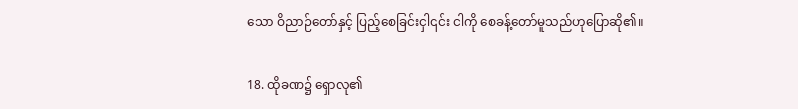သော ဝိညာဉ်တော်နှင့် ပြည့်စေခြင်းငှါ၎င်း ငါကို စေခန့်တော်မူသည်ဟုပြောဆို၏။

18. ထိုခဏ၌ ရှောလု၏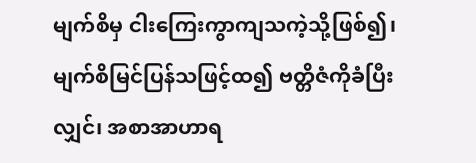မျက်စိမှ ငါးကြေးကွာကျသကဲ့သို့ဖြစ်၍၊ မျက်စိမြင်ပြန်သဖြင့်ထ၍ ဗတ္တိဇံကိုခံပြီးလျှင်၊ အစာအာဟာရ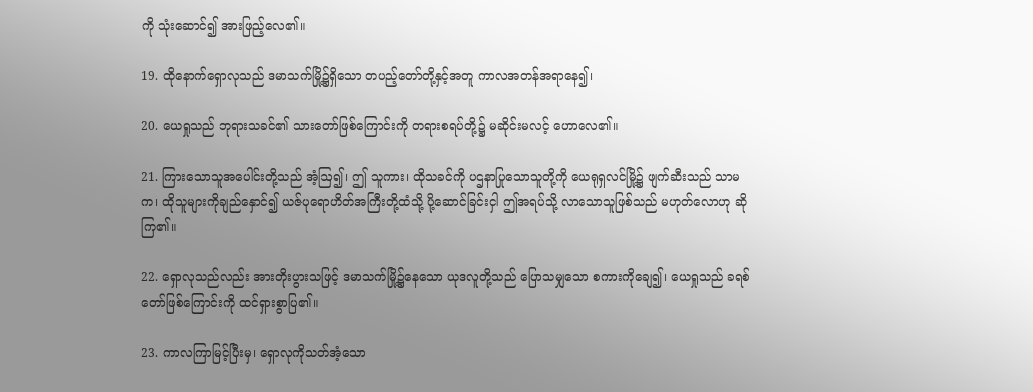ကို သုံးဆောင်၍ အားဖြည့်လေ၏။

19. ထိုနောက်ရှောလုသည် ဒမာသက်မြို့၌ရှိသော တပည့်တော်တို့နှင့်အတူ ကာလအတန်အရာနေ၍၊

20. ယေရှုသည် ဘုရားသခင်၏ သားတော်ဖြစ်ကြောင်းကို တရားစရပ်တို့၌ မဆိုင်းမလင့် ဟောလေ၏။

21. ကြားသောသူအပေါင်းတို့သည် အံ့ဩ၍၊ ဤ သူကား၊ ထိုသခင်ကို ပဌနာပြုသောသူတို့ကို ယေရုရှလင်မြို့၌ ဖျက်ဆီးသည် သာမက၊ ထိုသူများကိုချည်နှောင်၍ ယဇ်ပုရောဟိတ်အကြီးတို့ထံသို့ ပို့ဆောင်ခြင်းငှါ ဤအရပ်သို့ လာသောသူဖြစ်သည် မဟုတ်လောဟု ဆိုကြ၏။

22. ရှောလုသည်လည်း အားတိုးပွားသဖြင့် ဒမာသက်မြို့၌နေသော ယုဒလူတို့သည် ပြောသမျှသော စကားကိုချေ၍၊ ယေရှုသည် ခရစ်တော်ဖြစ်ကြောင်းကို ထင်ရှားစွာပြ၏။

23. ကာလကြာမြင့်ပြီးမှ၊ ရှောလုကိုသတ်အံ့သော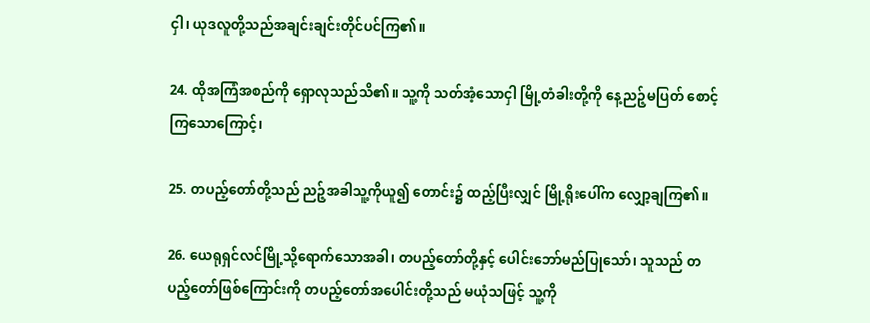ငှါ၊ ယုဒလူတို့သည်အချင်းချင်းတိုင်ပင်ကြ၏။

24. ထိုအကြံအစည်ကို ရှောလုသည်သိ၏။ သူ့ကို သတ်အံ့သောငှါ မြို့တံခါးတို့ကို နေ့ညဉ့်မပြတ် စောင့်ကြသောကြောင့်၊

25. တပည့်တော်တို့သည် ညဉ့်အခါသူ့ကိုယူ၍ တောင်း၌ ထည့်ပြီးလျှင် မြို့ရိုးပေါ်က လျှော့ချကြ၏။

26. ယေရုရှင်လင်မြို့သို့ရောက်သောအခါ၊ တပည့်တော်တို့နှင့် ပေါင်းဘော်မည်ပြုသော်၊ သူသည် တပည့်တော်ဖြစ်ကြောင်းကို တပည့်တော်အပေါင်းတို့သည် မယုံသဖြင့် သူ့ကို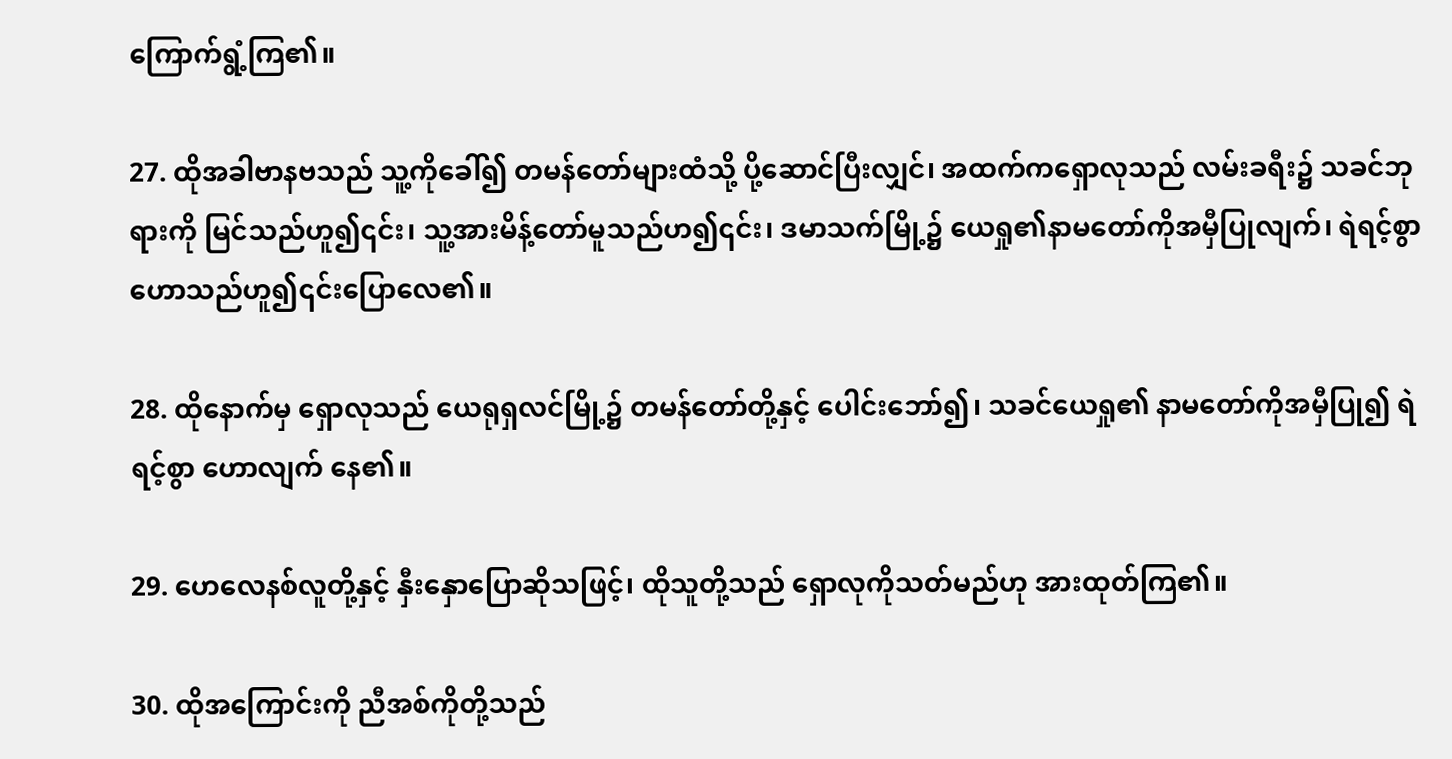ကြောက်ရွံ့ကြ၏။

27. ထိုအခါဗာနဗသည် သူ့ကိုခေါ်၍ တမန်တော်များထံသို့ ပို့ဆောင်ပြီးလျှင်၊ အထက်ကရှောလုသည် လမ်းခရီး၌ သခင်ဘုရားကို မြင်သည်ဟူ၍၎င်း၊ သူ့အားမိန့်တော်မူသည်ဟ၍၎င်း၊ ဒမာသက်မြို့၌ ယေရှု၏နာမတော်ကိုအမှီပြုလျက်၊ ရဲရင့်စွာဟောသည်ဟူ၍၎င်းပြောလေ၏။

28. ထိုနောက်မှ ရှောလုသည် ယေရုရှလင်မြို့၌ တမန်တော်တို့နှင့် ပေါင်းဘော်၍၊ သခင်ယေရှု၏ နာမတော်ကိုအမှီပြု၍ ရဲရင့်စွာ ဟောလျက် နေ၏။

29. ဟေလေနစ်လူတို့နှင့် နှီးနှောပြောဆိုသဖြင့်၊ ထိုသူတို့သည် ရှောလုကိုသတ်မည်ဟု အားထုတ်ကြ၏။

30. ထိုအကြောင်းကို ညီအစ်ကိုတို့သည်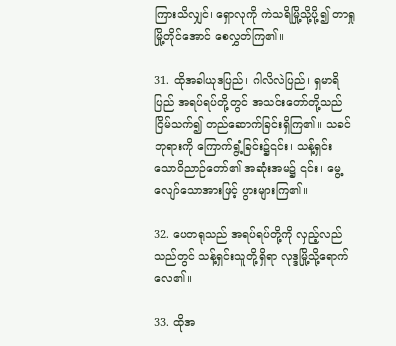ကြားသိလျှင်၊ ရှောလုကို ကဲသရိမြို့သို့ပို့၍ တာရှုမြို့တိုင်အောင် စေလွှတ်ကြ၏။

31. ထိုအခါယုဒပြည်၊ ဂါလိလဲပြည်၊ ရှမာရိပြည် အရပ်ရပ်တို့တွင် အသင်းတော်တို့သည် ငြိမ်သက်၍ တည်ဆောက်ခြင်းရှိကြ၏။ သခင်ဘုရားကို ကြောက်ရွံ့ခြင်း၌၎င်း၊ သန့်ရှင်းသောဝိညာဉ်တော်၏ အဆုံးအမ၌ ၎င်း၊ မွေ့လျော်သောအားဖြင့် ပွားများကြ၏။

32. ပေတရုသည် အရပ်ရပ်တို့ကို လှည့်လည်သည်တွင် သန့်ရှင်းသူတို့ရှိရာ လုဒ္ဒမြို့သို့ရောက်လေ၏။

33. ထိုအ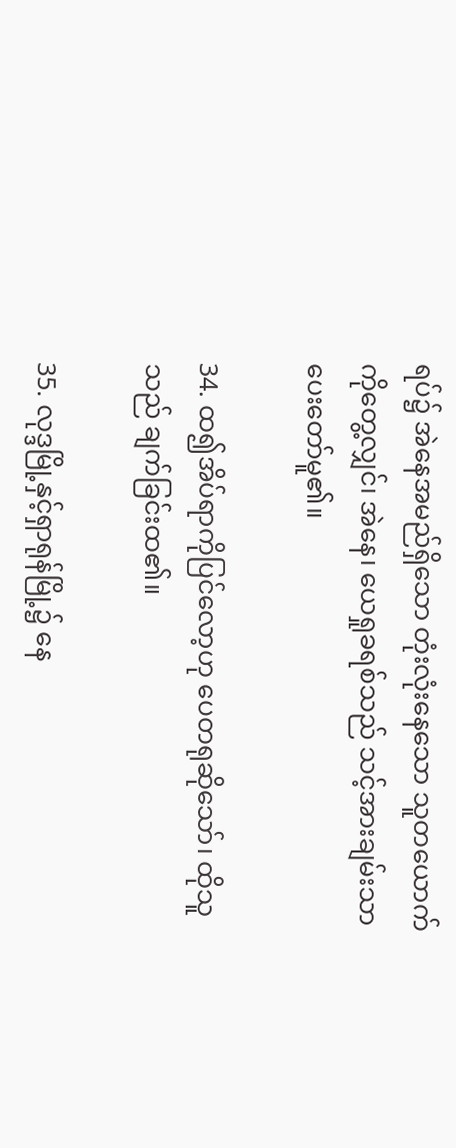ရပ်၌ အဲနေအမည်ရှိသော တုံးလုံးနေသော သူတယောက်ကိုတွေ့လျှင်၊ အဲနေ၊ ယေရှုခရစ်သည် သင့်အားချမ်းသာပေးတော်မူ၏။

34. ထ၍အိပ်ရာကိုပြင်လော့ဟု ပေတရုဆိုသော်၊ ထိုသူသည် ချက်ခြင်းထ၏။

35. လုဒ္ဒမြို့နှင့်ရှာရုန်မြို့၌ နေ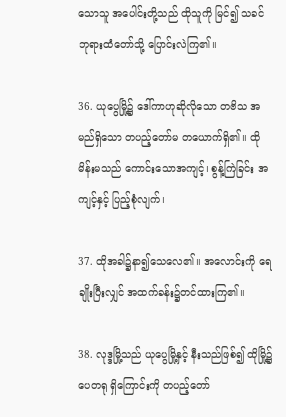သောသူ အပေါင်းတို့သည် ထိုသူကို မြင်၍ သခင်ဘုရားထံတော်သို့ ပြောင်းလဲကြ၏။

36. ယုပွေမြို့၌ ဒေါ်ကာဟုဆိုလိုသော တဗိသ အမည်ရှိသော တပည့်တော်မ တယောက်ရှိ၏။ ထိုမိန်းမသည် ကောင်းသောအကျင့်၊ စွန့်ကြဲခြင်း အကျင့်နှင့် ပြည့်စုံလျက်၊

37. ထိုအခါ၌နာ၍သေလေ၏။ အလောင်းကို ရေချိုးပြီးလျှင် အထက်ခန်း၌တင်ထားကြ၏။

38. လုဒ္ဒမြို့သည် ယုပွေမြို့နှင့် နီးသည်ဖြစ်၍ ထိုမြို့၌ ပေတရု ရှိကြောင်းကို တပည့်တော်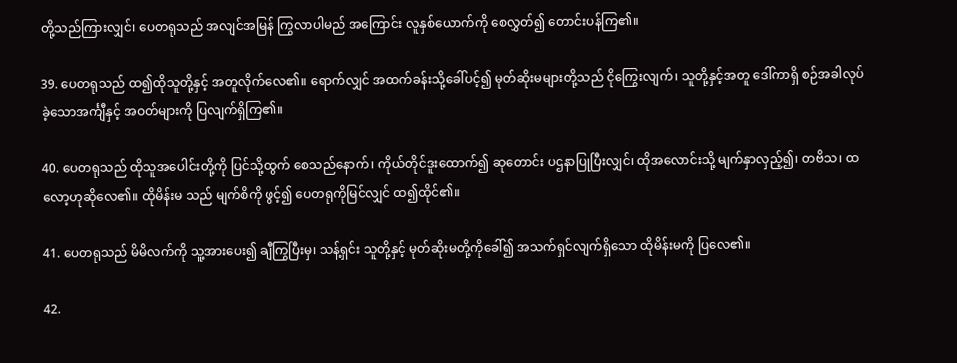တို့သည်ကြားလျှင်၊ ပေတရုသည် အလျင်အမြန် ကြွလာပါမည် အကြောင်း လူနှစ်ယောက်ကို စေလွှတ်၍ တောင်းပန်ကြ၏။

39. ပေတရုသည် ထ၍ထိုသူတို့နှင့် အတူလိုက်လေ၏။ ရောက်လျှင် အထက်ခန်းသို့ခေါ်ပင့်၍ မုတ်ဆိုးမများတို့သည် ငိုကြွေးလျက်၊ သူတို့နှင့်အတူ ဒေါ်ကာရှိ စဉ်အခါလုပ်ခဲ့သောအင်္ကျီနှင့် အဝတ်များကို ပြလျက်ရှိကြ၏။

40. ပေတရုသည် ထိုသူအပေါင်းတို့ကို ပြင်သို့ထွက် စေသည်နောက်၊ ကိုယ်တိုင်ဒူးထောက်၍ ဆုတောင်း ပဌနာပြုပြီးလျှင်၊ ထိုအလောင်းသို့ မျက်နှာလှည့်၍၊ တဗိသ၊ ထလော့ဟုဆိုလေ၏။ ထိုမိန်းမ သည် မျက်စိကို ဖွင့်၍ ပေတရုကိုမြင်လျှင် ထ၍ထိုင်၏။

41. ပေတရုသည် မိမိလက်ကို သူ့အားပေး၍ ချီကြွပြီးမှ၊ သန့်ရှင်း သူတို့နှင့် မုတ်ဆိုးမတို့ကိုခေါ်၍ အသက်ရှင်လျက်ရှိသော ထိုမိန်းမကို ပြလေ၏။

42.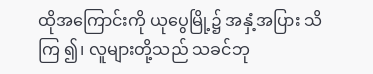ထိုအကြောင်းကို ယုပွေမြို့၌ အနှံ့အပြား သိကြ ၍၊ လူများတို့သည် သခင်ဘု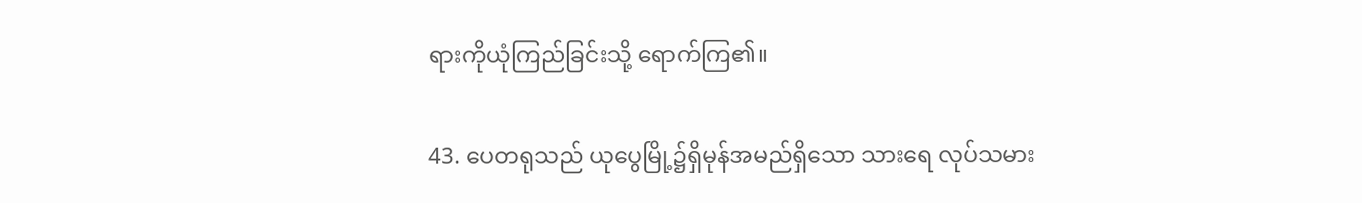ရားကိုယုံကြည်ခြင်းသို့ ရောက်ကြ၏။

43. ပေတရုသည် ယုပွေမြို့၌ရှိမုန်အမည်ရှိသော သားရေ လုပ်သမား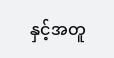နှင့်အတူ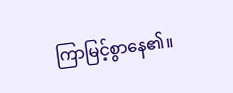ကြာမြင့်စွာနေ၏။